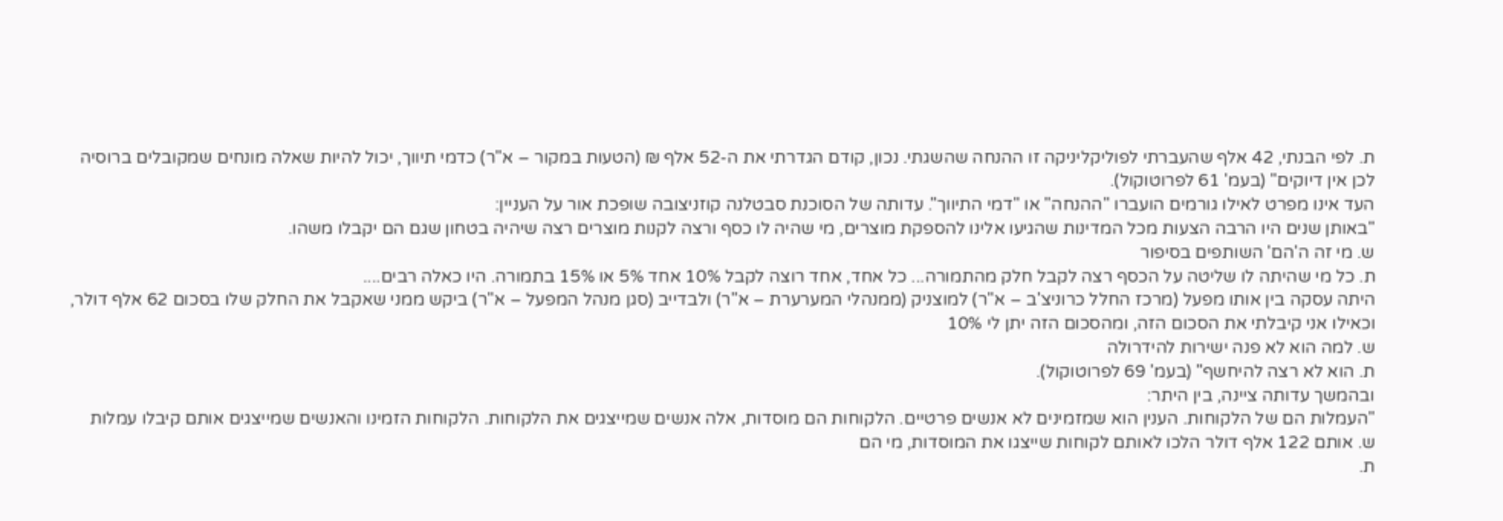ת. לפי הבנתי, 42 אלף שהעברתי לפוליקליניקה זו ההנחה שהשגתי. נכון, קודם הגדרתי את ה-52 אלף ₪ (הטעות במקור – א"ר) כדמי תיווך, יכול להיות שאלה מונחים שמקובלים ברוסיה לכן אין דיוקים" (בעמ' 61 לפרוטוקול).
העד אינו מפרט לאילו גורמים הועברו "ההנחה" או "דמי התיווך". עדותה של הסוכנת סבטלנה קוזניצובה שופכת אור על העניין:
"באותן שנים היו הרבה הצעות מכל המדינות שהגיעו אלינו להספקת מוצרים, מי שהיה לו כסף ורצה לקנות מוצרים רצה שיהיה בטחון שגם הם יקבלו משהו.
ש. מי זה ה'הם' השותפים בסיפור
ת. כל מי שהיתה לו שליטה על הכסף רצה לקבל חלק מהתמורה... כל אחד, אחד רוצה לקבל 10% אחד 5% או 15% בתמורה. היו כאלה רבים....
היתה עסקה בין אותו מפעל (מרכז החלל כרוניצ'ב – א"ר) למוצניק (ממנהלי המערערת – א"ר) ולבדייב (סגן מנהל המפעל – א"ר) ביקש ממני שאקבל את החלק שלו בסכום 62 אלף דולר, וכאילו אני קיבלתי את הסכום הזה, ומהסכום הזה יתן לי 10%
ש. למה הוא לא פנה ישירות להידרולה
ת. הוא לא רצה להיחשף" (בעמ' 69 לפרוטוקול).
ובהמשך עדותה ציינה, בין היתר:
"העמלות הם של הלקוחות. הענין הוא שמזמינים לא אנשים פרטיים. הלקוחות הם מוסדות, אלה אנשים שמייצגים את הלקוחות. הלקוחות הזמינו והאנשים שמייצגים אותם קיבלו עמלות
ש. אותם 122 אלף דולר הלכו לאותם לקוחות שייצגו את המוסדות, מי הם
ת.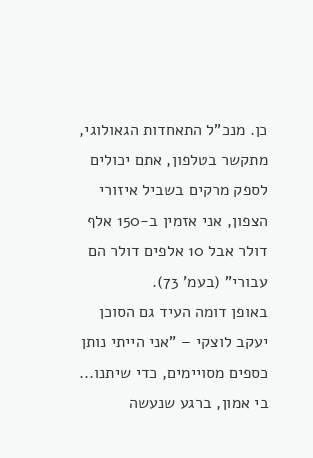כן. מנכ"ל התאחדות הגאולוגי, מתקשר בטלפון, אתם יכולים לספק מרקים בשביל איזורי הצפון, אני אזמין ב-150 אלף דולר אבל 10 אלפים דולר הם עבורי" (בעמ' 73).
באופן דומה העיד גם הסוכן יעקב לוצקי – "אני הייתי נותן כספים מסויימים, כדי שיתנו... בי אמון, ברגע שנעשה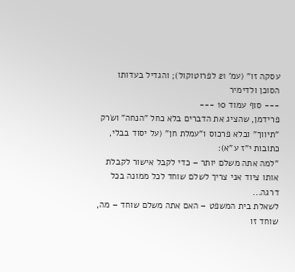עסקה זו" (עמ' 21 לפרוטוקול); והגדיל בעדותו הסוכן ולדימיר
--- סוף עמוד 10 ---
פרידמן, שהציג את הדברים בלא כחל "הנחה" ושׂרק "תיווך" ובלא פרכוס ו"עמלת חן" (על יסוד בבלי, כתובות י"ז ע"א):
"למה אתה משלם יותר – כדי לקבל אישור לקבלת אותו ציוד אני צריך לשלם שוחד לכל ממונה בכל דרגה...
לשאלת בית המשפט – האם אתה משלם שוחד – מה, שוחד זו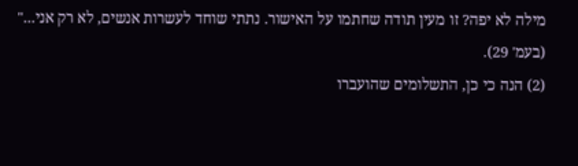מילה לא יפה? זו מעין תודה שחתמו על האישור. נתתי שוחד לעשרות אנשים, לא רק אני..." (בעמ' 29).
(2) הנה כי כן, התשלומים שהועברו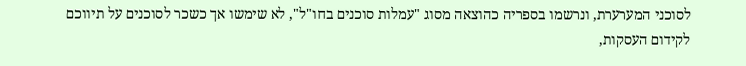לסוכני המערערת, ונרשמו בספריה כהוצאה מסוג "עמלות סוכנים בחו"ל", לא שימשו אך כשכר לסוכנים על תיווכם לקידום העסקות,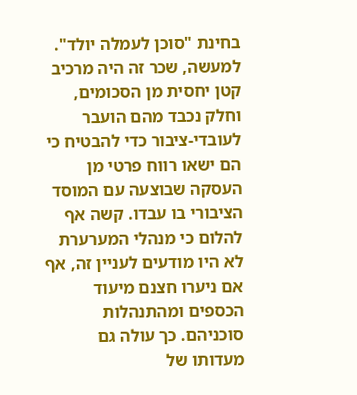בחינת "סוכן לעמלה יולד". למעשה, שכר זה היה מרכיב קטן יחסית מן הסכומים, וחלק נכבד מהם הועבר לעובדי-ציבור כדי להבטיח כי הם ישאו רווח פרטי מן העסקה שבוצעה עם המוסד הציבורי בו עבדו. קשה אף להלום כי מנהלי המערערת לא היו מודעים לעניין זה, אף אם ניערו חצנם מיעוד הכספים ומהתנהלות סוכניהם. כך עולה גם מעדותו של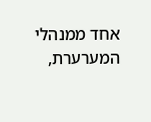אחד ממנהלי המערערת,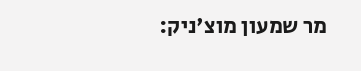מר שמעון מוצ'ניק: